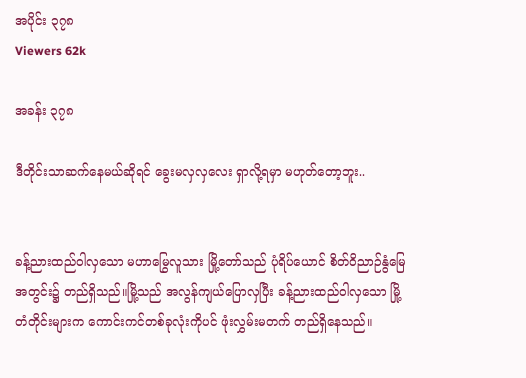အပိုင်း ၃၇၈
Viewers 62k

အခန်း ၃၇၈

ဒီတိုင်းသာဆက်နေမယ်ဆိုရင် ခွေးမလှလှလေး ရှာလို့ရမှာ မဟုတ်တော့ဘူး..


ခန့်ညားထည်ဝါလှသော မဟာမြွေလူသား မြို့တော်သည် ပုံရိပ်ယောင် စိတ်ဝိညာဉ်နွံမြေအတွင်း၌ တည်ရှိသည်။မြို့သည် အလွန်ကျယ်ပြောလှပြီး ခန့်ညားထည်ဝါလှသော မြို့တံတိုင်းများက ကောင်းကင်တစ်ခုလုံးကိုပင် ဖုံးလွှမ်းမတက် တည်ရှိနေသည်။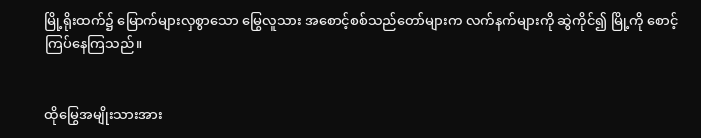မြို့ရိုးထက်၌ မြောက်များလှစွာသော မြွေလူသား အစောင့်စစ်သည်တော်များက လက်နက်များကို ဆွဲကိုင်၍ မြို့ကို စောင့်ကြပ်နေကြသည်။


ထိုမြွေအမျိုးသားအား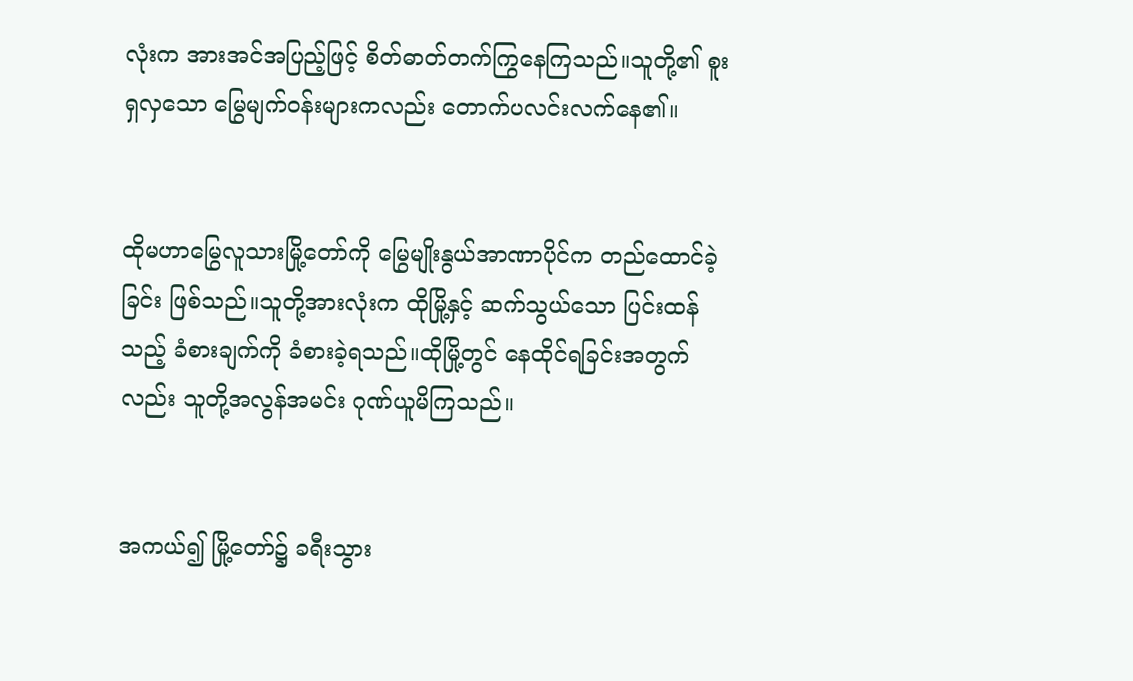လုံးက အားအင်အပြည့်ဖြင့် စိတ်ဓာတ်တက်ကြွနေကြသည်။သူတို့၏ စူးရှလှသော မြွေမျက်ဝန်းများကလည်း တောက်ပလင်းလက်နေ၏။


ထိုမဟာမြွေလူသားမြို့တော်ကို မြွေမျိုးနွယ်အာဏာပိုင်က တည်ထောင်ခဲ့ခြင်း ဖြစ်သည်။သူတို့အားလုံးက ထိုမြို့နှင့် ဆက်သွယ်သော ပြင်းထန်သည့် ခံစားချက်ကို ခံစားခဲ့ရသည်။ထိုမြို့တွင် နေထိုင်ရခြင်းအတွက်လည်း သူတို့အလွန်အမင်း ဂုဏ်ယူမိကြသည်။


အကယ်၍ မြို့တော်၌ ခရီးသွား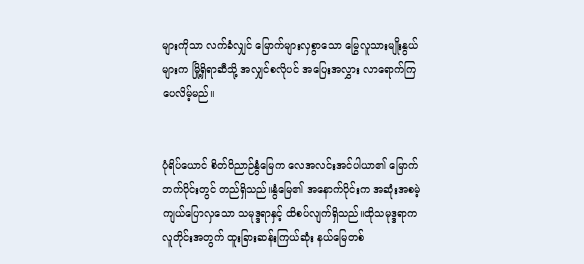များကိုသာ လက်ခံလျှင် မြောက်များလှစွာသော မြွေလူသားမျိုးနွယ်များက မြို့ရှိရာဆီသို့ အလျှင်စလိုပင် အပြေးအလွှား လာရောက်ကြပေလိမ့်မည်။


ပုံရိပ်ယောင် စိတ်ဝိညာဉ်နွံမြေက လေအလင်းအင်ပါယာ၏ မြောက်ဘက်ပိုင်းတွင် တည်ရှိသည်။နွံမြေ၏ အနောက်ပိုင်းက အဆုံးအစမဲ့ ကျယ်ပြောလှသော သမုဒ္ဒရာနှင့် ထိစပ်လျက်ရှိသည်။ထိုသမုဒ္ဒရာက လူတိုင်းအတွက် ထူးခြားဆန်းကြယ်ဆုံး နယ်မြေတစ်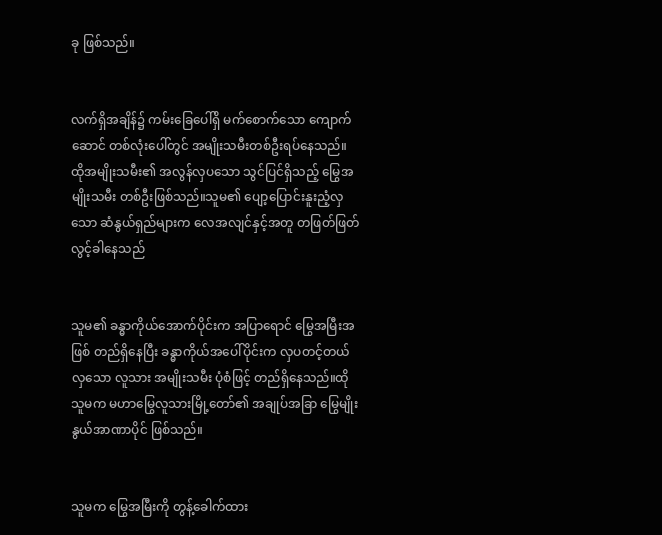ခု ဖြစ်သည်။


လက်ရှိအချိန်၌ ကမ်းခြေပေါ်ရှိ မက်စောက်သော ကျောက်ဆောင် တစ်လုံးပေါ်တွင် အမျိုးသမီးတစ်ဦးရပ်နေသည်။ ထိုအမျိုးသမီး၏ အလွန်လှပသော သွင်ပြင်ရှိသည့် မြွေအမျိုးသမီး တစ်ဦးဖြစ်သည်။သူမ၏ ပျော့ပြောင်းနူးညံ့လှသော ဆံနွယ်ရှည်များက လေအလျင်နှင့်အတူ တဖြတ်ဖြတ်လွင့်ခါနေသည်


သူမ၏ ခန္ဓာကိုယ်အောက်ပိုင်းက အပြာရောင် မြွေအမြီးအဖြစ် တည်ရှိနေပြီး ခန္ဓာကိုယ်အပေါ်ပိုင်းက လှပတင့်တယ်လှသော လူသား အမျိုးသမီး ပုံစံဖြင့် တည်ရှိနေသည်။ထိုသူမက မဟာမြွေလူသားမြို့တော်၏ အချုပ်အခြာ မြွေမျိုးနွယ်အာဏာပိုင် ဖြစ်သည်။


သူမက မြွေအမြီးကို တွန့်ခေါက်ထား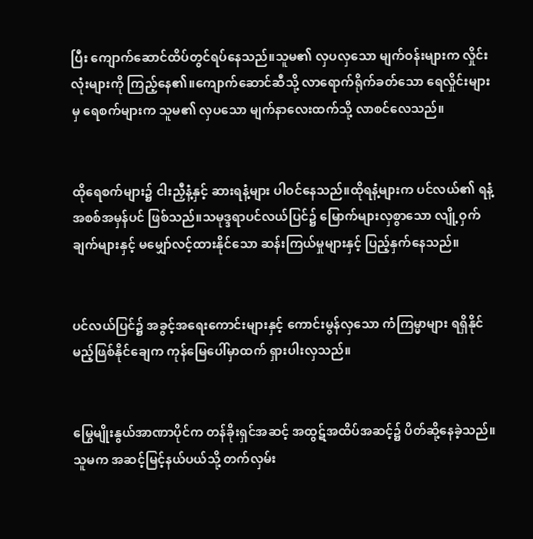ပြီး ကျောက်ဆောင်ထိပ်တွင်ရပ်နေသည်။သူမ၏ လှပလှသော မျက်ဝန်းများက လှိုင်းလုံးများကို ကြည့်နေ၏။ကျောက်ဆောင်ဆီသို့ လာရောက်ရိုက်ခတ်သော ရေလှိုင်းများမှ ရေစက်များက သူမ၏ လှပသော မျက်နာလေးထက်သို့ လာစင်လေသည်။


ထိုရေစက်များ၌ ငါးညှီနံ့နှင့် ဆားရနံ့များ ပါဝင်နေသည်။ထိုရနံ့များက ပင်လယ်၏ ရနံ့အစစ်အမှန်ပင် ဖြစ်သည်။သမုဒ္ဒရာပင်လယ်ပြင်၌ မြောက်များလှစွာသော လျို့ဝှက်ချက်များနှင့် မမျှော်လင့်ထားနိုင်သော ဆန်းကြယ်မှုများနှင့် ပြည့်နှက်နေသည်။


ပင်လယ်ပြင်၌ အခွင့်အရေးကောင်းများနှင့် ကောင်းမွန်လှသော ကံကြမ္မာများ ရရှိနိုင်မည့်ဖြစ်နိုင်ချေက ကုန်မြေပေါ်မှာထက် ရှားပါးလှသည်။


မြွေမျိုးနွယ်အာဏာပိုင်က တန်ခိုးရှင်အဆင့် အထွဋ်အထိပ်အဆင့်၌ ပိတ်ဆို့နေခဲ့သည်။သူမက အဆင့်မြင့်နယ်ပယ်သို့ တက်လှမ်း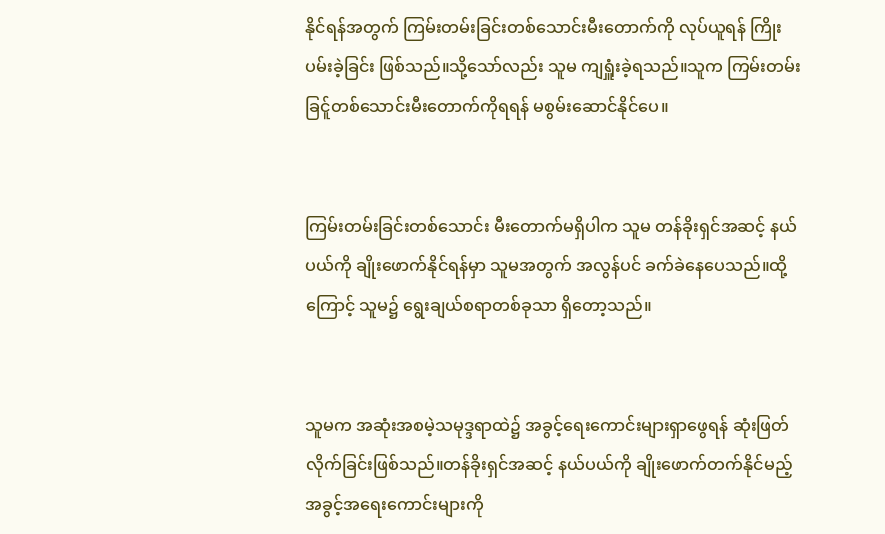နိုင်ရန်အတွက် ကြမ်းတမ်းခြင်းတစ်သောင်းမီးတောက်ကို လုပ်ယူရန် ကြိုးပမ်းခဲ့ခြင်း ဖြစ်သည်။သို့သော်လည်း သူမ ကျရှူံးခဲ့ရသည်။သူက ကြမ်းတမ်းခြင်ူတစ်သောင်းမီးတောက်ကိုရရန် မစွမ်းဆောင်နိုင်ပေ။


ကြမ်းတမ်းခြင်းတစ်သောင်း မီးတောက်မရှိပါက သူမ တန်ခိုးရှင်အဆင့် နယ်ပယ်ကို ချိုးဖောက်နိုင်ရန်မှာ သူမအတွက် အလွန်ပင် ခက်ခဲနေပေသည်။ထို့ကြောင့် သူမ၌ ရွေးချယ်စရာတစ်ခုသာ ရှိတော့သည်။


သူမက အဆုံးအစမဲ့သမုဒ္ဒရာထဲ၌ အခွင့်ရေးကောင်းများရှာဖွေရန် ဆုံးဖြတ်လိုက်ခြင်းဖြစ်သည်။တန်ခိုးရှင်အဆင့် နယ်ပယ်ကို ချိုးဖောက်တက်နိုင်မည့် အခွင့်အရေးကောင်းများကို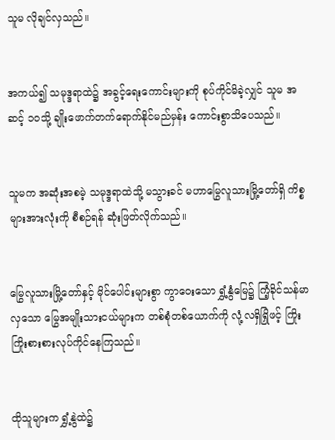သူမ လိုချင်လှသည်။


အကယ်၍ သမုဒ္ဒရာထဲ၌ အခွင့်ရေးကောင်းများကို စုပ်ကိုင်မိခဲ့လျှင် သူမ အဆင့် ၁၀သို့ ချိုးဖောက်တက်ရောက်နိုင်မည်မှန်း ကောင်းစွာသိပေသည်။


သူမက အဆုံးအစမဲ့ သမုဒ္ဒရာထဲသို့ မသွားခင် မဟာမြွေလူသားမြို့တော်ရှိ ကိစ္စများအားလုံးကို စီစဉ်ရန် ဆုံးဖြတ်လိုက်သည်။


မြွေလူသားမြို့တော်နှင့် မိုင်ပေါင်းများစွာ ကွာဝေးသော ရွှံ့နွံမြေ၌ ကြံ့ခိုင်သန်မာလှသော မြွေအမျိုးသားငယ်များက တစ်စုံတစ်ယောက်ကို လုံ့လရှိရြှိဖင့် ကြိုးကြိုးစားစားလုပ်ကိုင်နေကြသည်။


ထိုသူများက ရွှံ့နွဲထဲ၌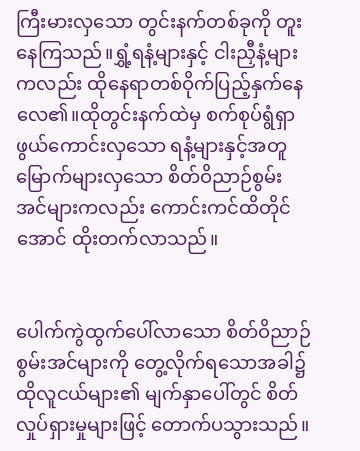ကြီးမားလှသော တွင်းနက်တစ်ခုကို တူးနေကြသည်။ရွှံ့ရနံ့များနှင့် ငါးညှီနံ့များကလည်း ထိုနေရာတစ်ဝိုက်ပြည့်နှက်နေလေ၏။ထိုတွင်းနက်ထဲမှ စက်စုပ်ရွံရှာဖွယ်ကောင်းလှသော ရနံ့များနှင့်အတူ မြောက်များလှသော စိတ်ဝိညာဉ်စွမ်းအင်များကလည်း ကောင်းကင်ထိတိုင်အောင် ထိုးတက်လာသည်။


ပေါက်ကွဲထွက်ပေါ်လာသော စိတ်ဝိညာဉ်စွမ်းအင်များကို တွေ့လိုက်ရသောအခါ၌ ထိုလူငယ်များ၏ မျက်နှာပေါ်တွင် စိတ်လှုပ်ရှားမှုများဖြင့် တောက်ပသွားသည်။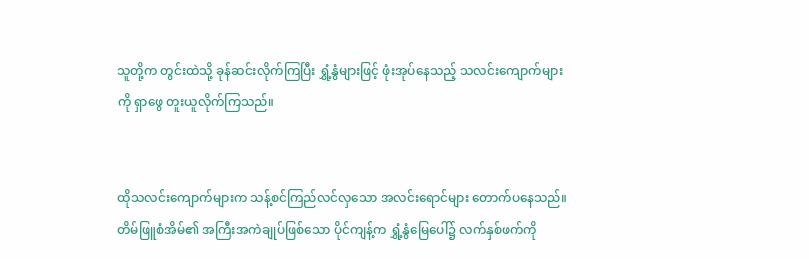သူတို့က တွင်းထဲသို့ ခုန်ဆင်းလိုက်ကြပြီး ရွှံ့နွံများဖြင့် ဖုံးအုပ်နေသည့် သလင်းကျောက်များကို ရှာဖွေ တူးယူလိုက်ကြသည်။


ထိုသလင်းကျောက်များက သန့်စင်ကြည်လင်လှသော အလင်းရောင်များ တောက်ပနေသည်။တိမ်ဖြူစံအိမ်၏ အကြီးအကဲချုပ်ဖြစ်သော ပိုင်ကျန့်က ရွှံ့နွံမြေပေါ်၌ လက်နှစ်ဖက်ကို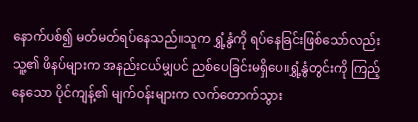နောက်ပစ်၍ မတ်မတ်ရပ်နေသည်။သူက ရွှံ့နွံကို ရပ်နေခြင်းဖြစ်သော်လည်း သူ့၏ ဖိနပ်များက အနည်းငယ်မျှပင် ညစ်ပေခြင်းမရှိပေ။ရွှံ့နွံတွင်းကို ကြည့်နေသော ပိုင်ကျန့်၏ မျက်ဝန်းများက လက်တောက်သွား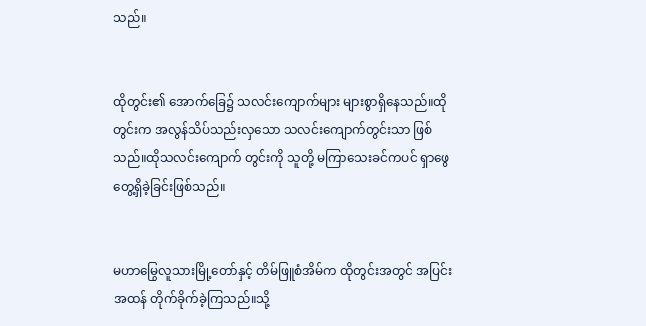သည်။


ထိုတွင်း၏ အောက်ခြေ၌ သလင်းကျောက်များ များစွာရှိနေသည်။ထိုတွင်းက အလွန်သိပ်သည်းလှသော သလင်းကျောက်တွင်းသာ ဖြစ်သည်။ထိုသလင်းကျောက် တွင်းကို သူတို့ မကြာသေးခင်ကပင် ရှာဖွေတွေ့ရှိခဲ့ခြင်းဖြစ်သည်။


မဟာမြွေလူသားမြို့တော်နှင့် တိမ်ဖြူစံအိမ်က ထိုတွင်းအတွင် အပြင်းအထန် တိုက်ခိုက်ခဲ့ကြသည်။သို့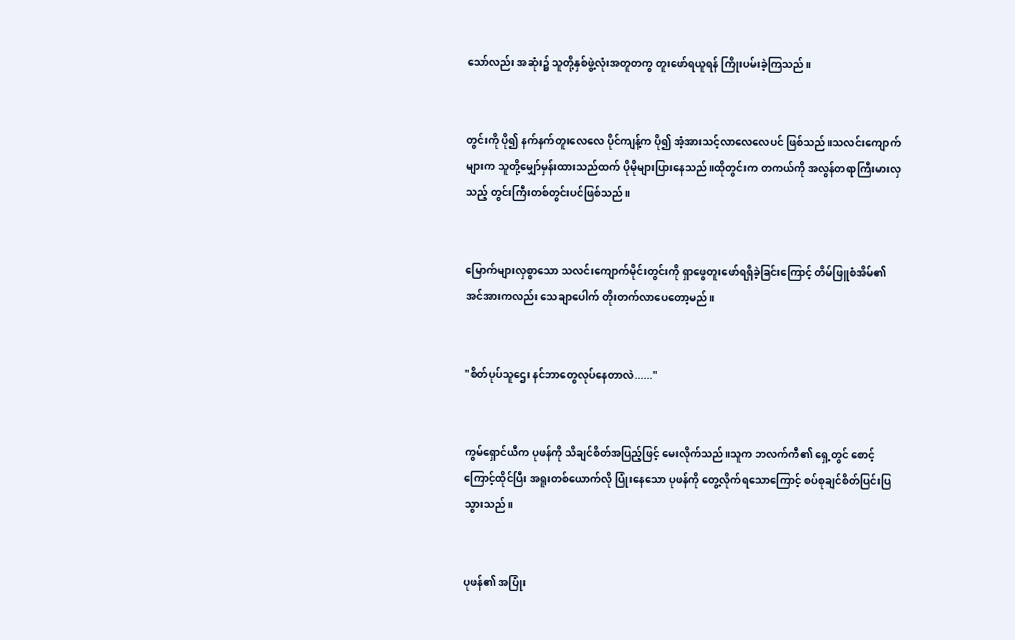သော်လည်း အဆုံး၌ သူတို့နှစ်ဖွဲ့လုံးအတူတကွ တူးဖော်ရယူရန် ကြိုးပမ်းခဲ့ကြသည်။


တွင်းကို ပို၍ နက်နက်တူးလေလေ ပိုင်ကျန့်က ပို၍ အံ့အားသင့်လာလေလေပင် ဖြစ်သည်။သလင်းကျောက်များက သူတို့မျှော်မှန်းထားသည်ထက် ပိုမိုများပြားနေသည်။ထိုတွင်းက တကယ်ကို အလွန်တရာကြီးမားလှသည့် တွင်းကြီးတစ်တွင်းပင်ဖြစ်သည်။


မြောက်များလှစွာသော သလင်းကျောက်မိုင်းတွင်းကို ရှာဖွေတူးဖော်ရရှိခဲ့ခြင်းကြောင့် တိမ်ဖြူစံအိမ်၏ အင်အားကလည်း သေချာပေါက် တိုးတက်လာပေတော့မည်။


"စိတ်ပုပ်သူဌေး နင်ဘာတွေလုပ်နေတာလဲ......"


ကွမ်ရှောင်ယီက ပုဖန်ကို သိချင်စိတ်အပြည့်ဖြင့် မေးလိုက်သည်။သူက ဘလက်ကီ၏ ရှေ့တွင် စောင့်ကြောင့်ထိုင်ပြီး အရူးတစ်ယောက်လို ပြုံးနေသော ပုဖန်ကို တွေ့လိုက်ရသောကြောင့် စပ်စုချင်စိတ်ပြင်းပြသွားသည်။


ပုဖန်၏ အပြုံး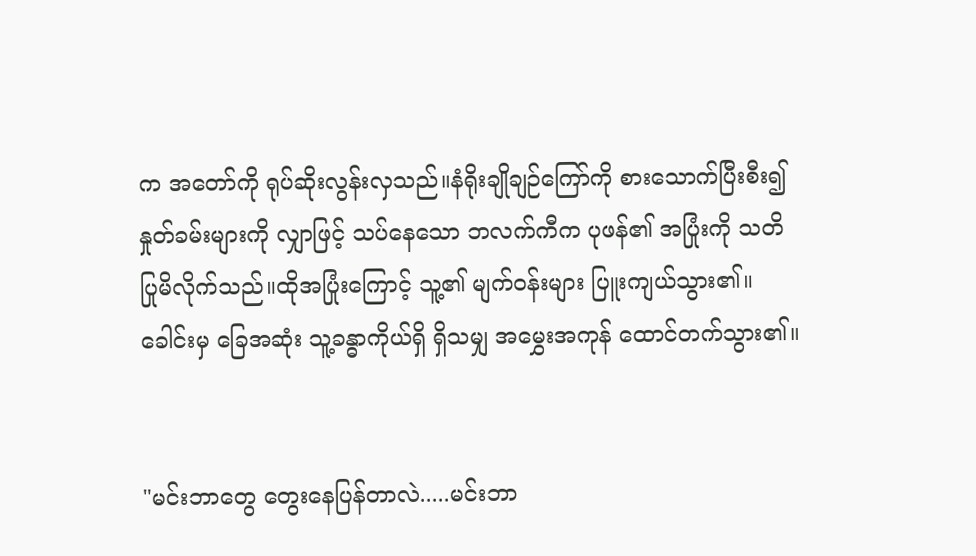က အတော်ကို ရုပ်ဆိုးလွန်းလှသည်။နံရိုးချိုချဉ်ကြော်ကို စားသောက်ပြီးစီး၍ နှုတ်ခမ်းများကို လျှာဖြင့် သပ်နေသော ဘလက်ကီက ပုဖန်၏ အပြုံးကို သတိပြုမိလိုက်သည်။ထိုအပြုံးကြောင့် သူ့၏ မျက်ဝန်းများ ပြူးကျယ်သွား၏။ခေါင်းမှ ခြေအဆုံး သူ့ခန္ဓာကိုယ်ရှိ ရှိသမျှ အမွှေးအကုန် ထောင်တက်သွား၏။


"မင်းဘာတွေ တွေးနေပြန်တာလဲ.....မင်းဘာ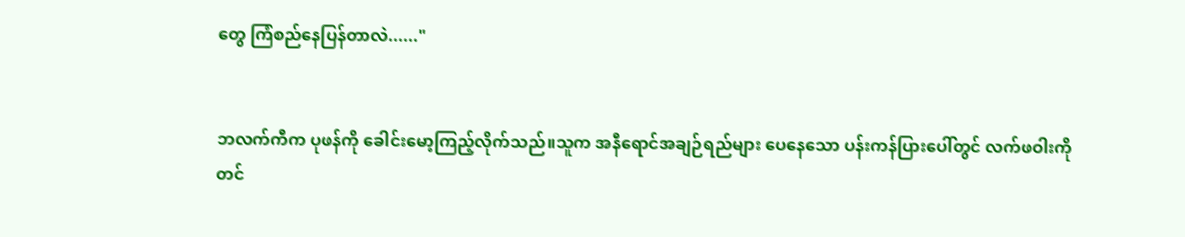တွေ ကြံစည်နေပြန်တာလဲ......"


ဘလက်ကီက ပုဖန်ကို ခေါင်းမော့ကြည့်လိုက်သည်။သူက အနီရောင်အချဉ်ရည်များ ပေနေသော ပန်းကန်ပြားပေါ်တွင် လက်ဖဝါးကို တင်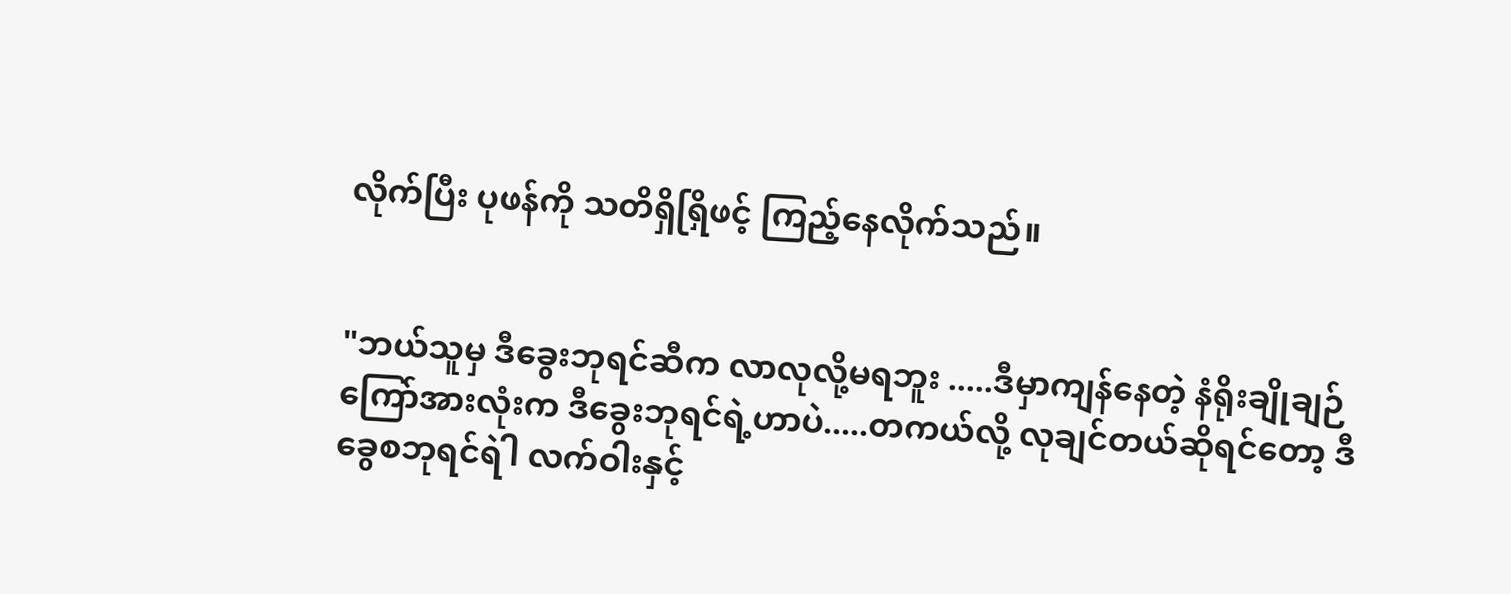လိုက်ပြီး ပုဖန်ကို သတိရှိရြှိဖင့် ကြည့်နေလိုက်သည်။


"ဘယ်သူမှ ဒီခွေးဘုရင်ဆီက လာလုလို့မရဘူး .....ဒီမှာကျန်နေတဲ့ နံရိုးချိုချဉ်ကြော်အားလုံးက ဒီခွေးဘုရင်ရဲ့ဟာပဲ.....တကယ်လို့ လုချင်တယ်ဆိုရင်တော့ ဒီခွေစဘုရင်ရဲါ လက်ဝါးနှင့်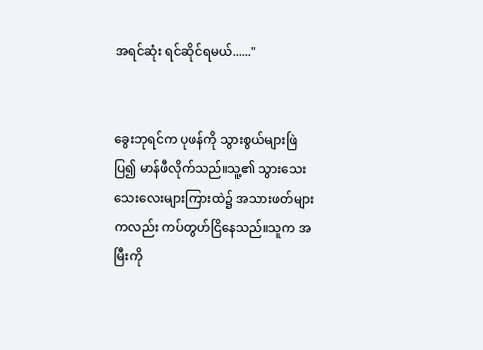အရင်ဆုံး ရင်ဆိုင်ရမယ်......"


ခွေးဘုရင်က ပုဖန်ကို သွားစွယ်များဖြဲပြ၍ မာန်ဖီလိုက်သည်။သူ့၏ သွားသေးသေးလေးများကြားထဲ၌ အသားဖတ်များကလည်း ကပ်တွဟ်ငြိနေသည်။သူက အမြီးကို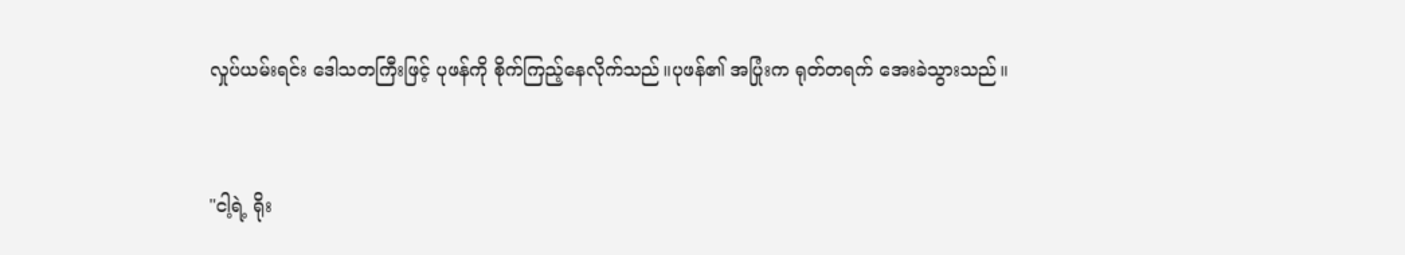လှုပ်ယမ်းရင်း ဒေါသတကြီးဖြင့် ပုဖန်ကို စိုက်ကြည့်နေလိုက်သည်။ပုဖန်၏ အပြုံးက ရုတ်တရက် အေးခဲသွားသည်။


"ငါ့ရဲ့ ရိုး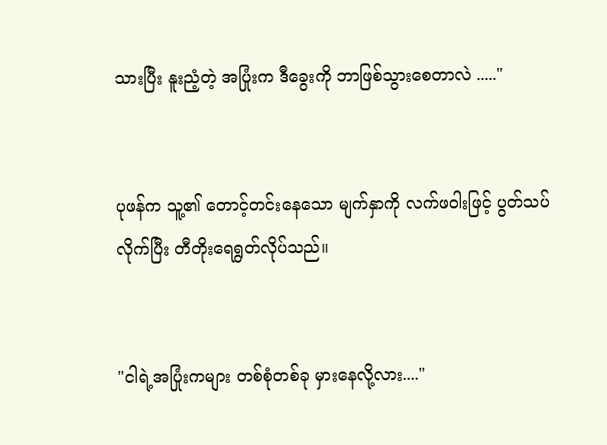သားပြီး နူးညံ့တဲ့ အပြုံးက ဒီခွေးကို ဘာဖြစ်သွားစေတာလဲ ....."


ပုဖန်က သူ့၏ တောင့်တင်းနေသော မျက်နှာကို လက်ဖဝါးဖြင့် ပွတ်သပ်လိုက်ပြီး တီတိုးရေရွတ်လိုပ်သည်။


"ငါရဲ့အပြုံးကများ တစ်စုံတစ်ခု မှားနေလို့လား...."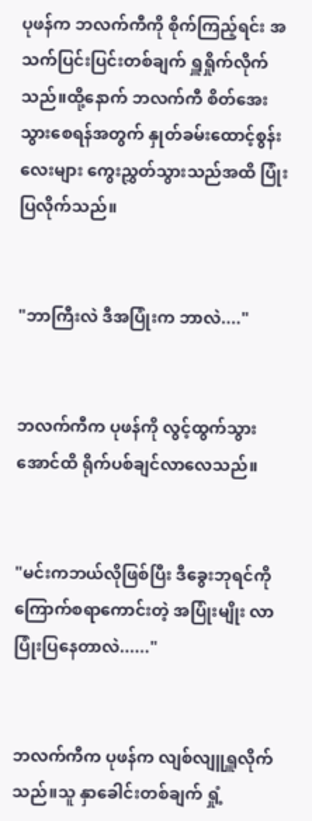ပုဖန်က ဘလက်ကီကို စိုက်ကြည့်ရင်း အသက်ပြင်းပြင်းတစ်ချက် ရှူရှိုက်လိုက်သည်။ထို့နောက် ဘလက်ကီ စိတ်အေးသွားစေရန်အတွက် နှုတ်ခမ်းထောင့်စွန်းလေးများ ကွေးညွှတ်သွားသည်အထိ ပြုံးပြလိုက်သည်။


"ဘာကြီးလဲ ဒီအပြုံးက ဘာလဲ...."


ဘလက်ကီက ပုဖန်ကို လွင့်ထွက်သွားအောင်ထိ ရိုက်ပစ်ချင်လာလေသည်။


"မင်းကဘယ်လိုဖြစ်ပြီး ဒီခွေးဘုရင်ကို ကြောက်စရာကောင်းတဲ့ အပြုံးမျိုး လာပြုံးပြနေတာလဲ......"


ဘလက်ကီက ပုဖန်က လျစ်လျူရှူလိုက်သည်။သူ နှာခေါင်းတစ်ချက် ရှုံ့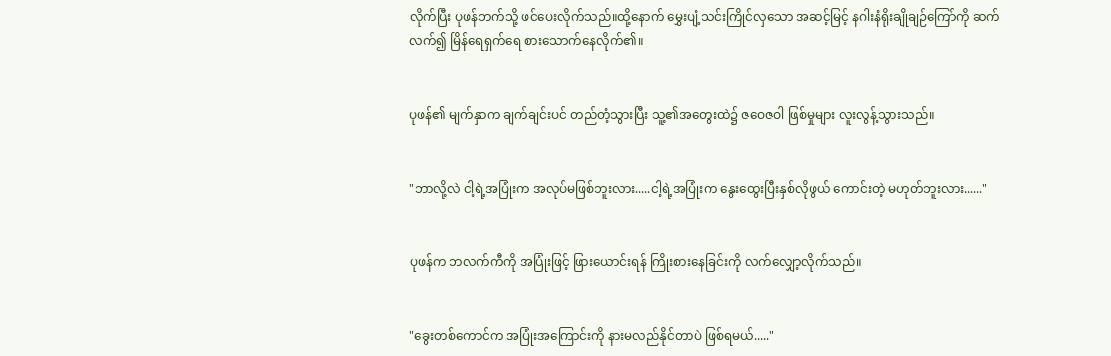လိုက်ပြီး ပုဖန်ဘက်သို့ ဖင်ပေးလိုက်သည်။ထို့နောက် မွှေးပျံ့သင်းကြိုင်လှသော အဆင့်မြင့် နဂါးနံရိုးချိုချဉ်ကြော်ကို ဆက်လက်၍ မြိန်ရေရှက်ရေ စားသောက်နေလိုက်၏။


ပုဖန်၏ မျက်နှာက ချက်ချင်းပင် တည်တံ့သွားပြီး သူ့၏အတွေးထဲ၌ ဇဝေဇဝါ ဖြစ်မှုများ လူးလွန့်သွားသည်။


"ဘာလို့လဲ ငါ့ရဲ့အပြုံးက အလုပ်မဖြစ်ဘူးလား.....ငါ့ရဲ့အပြုံးက နွေးထွေးပြီးနှစ်လိုဖွယ် ကောင်းတဲ့ မဟုတ်ဘူးလား......"


ပုဖန်က ဘလက်ကီကို အပြုံးဖြင့် ဖြားယောင်းရန် ကြိုးစားနေခြင်းကို လက်လျှော့လိုက်သည်။


"ခွေးတစ်ကောင်က အပြုံးအကြောင်းကို နားမလည်နိုင်တာပဲ ဖြစ်ရမယ်....."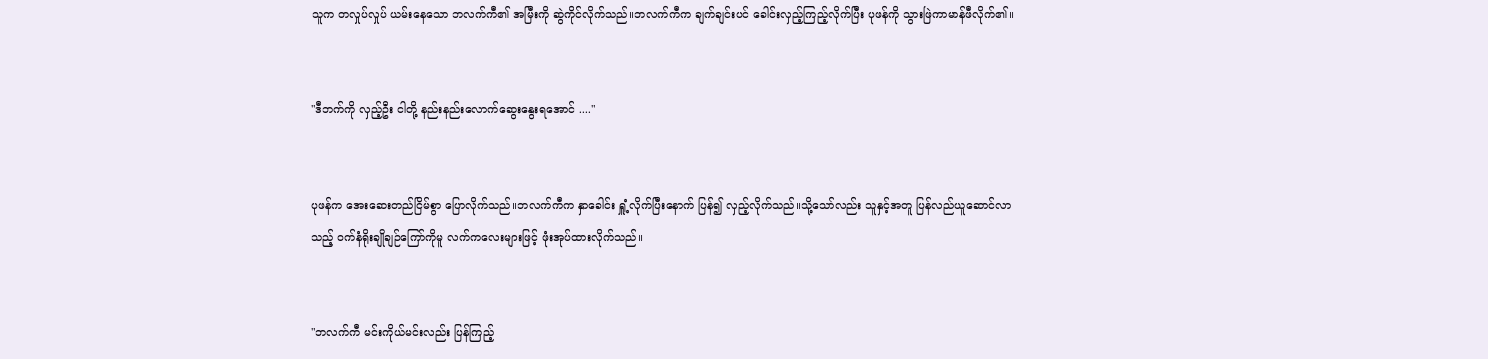သူက တလှုပ်လှုပ် ယမ်းနေသော ဘလက်ကီ၏ အမြီးကို ဆွဲကိုင်လိုက်သည်။ဘလက်ကီက ချက်ချင်းပင် ခေါင်းလှည့်ကြည့်လိုက်ပြီး ပုဖန်ကို သွားဖြဲကာမာန်ဖီလိုက်၏။


"ဒီဘက်ကို လှည့်ဦး ငါတို့ နည်းနည်းလောက်ဆွေးနွေးရအောင် ...."


ပုဖန်က အေးဆေးတည်ငြိမ်စွာ ပြောလိုက်သည်။ဘလက်ကီက နှာခေါင်း ရှူံ့လိုက်ပြီးနောက် ပြန်၍ လှည့်လိုက်သည်။သို့သော်လည်း သူနှင့်အတူ ပြန်လည်ယူဆောင်လာသည့် ဝက်နံရိုးချိုချဉ်ကြော်ကိုမူ လက်ကလေးများဖြင့် ဖုံးအုပ်ထားလိုက်သည်။


"ဘလက်ကီ မင်းကိုယ်မင်းလည်း ပြန်ကြည့်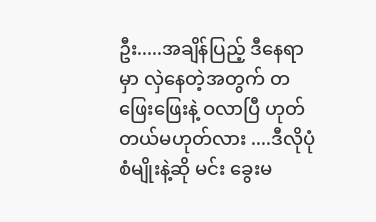ဦး.....အချိန်ပြည့် ဒီနေရာမှာ လှဲနေတဲ့အတွက် တဖြေးဖြေးနဲ့ ဝလာပြီ ဟုတ်တယ်မဟုတ်လား ....ဒီလိုပုံစံမျိုးနဲ့ဆို မင်း ခွေးမ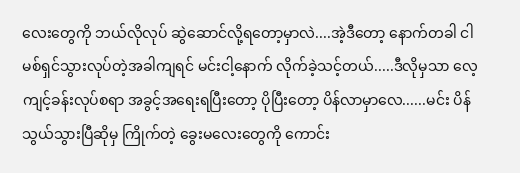လေးတွေကို ဘယ်လိုလုပ် ဆွဲဆောင်လို့ရတော့မှာလဲ....အဲ့ဒီတော့ နောက်တခါ ငါမစ်ရှင်သွားလုပ်တဲ့အခါကျရင် မင်းငါ့နောက် လိုက်ခဲ့သင့်တယ်.....ဒီလိုမှသာ လေ့ကျင့်ခန်းလုပ်စရာ အခွင့်အရေးရပြီးတော့ ပိုပြီးတော့ ပိန်လာမှာလေ......မင်း ပိန်သွယ်သွားပြီဆိုမှ ကြိုက်တဲ့ ခွေးမလေးတွေကို ကောင်း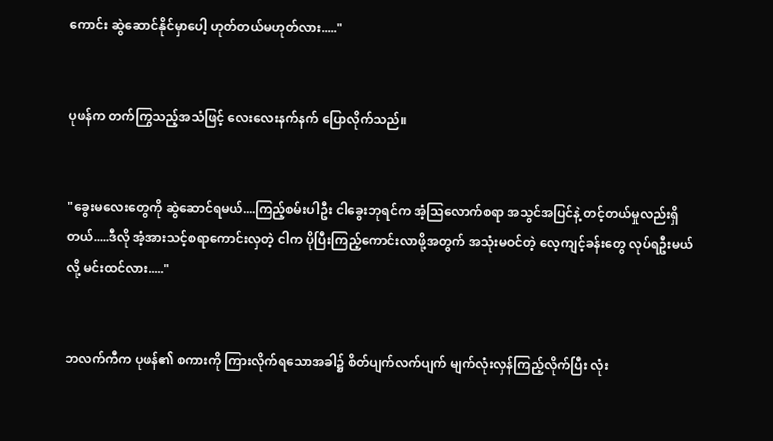ကောင်း ဆွဲဆောင်နိုင်မှာပေါ့ ဟုတ်တယ်မဟုတ်လား....."


ပုဖန်က တက်ကြွသည့်အသံဖြင့် လေးလေးနက်နက် ပြောလိုက်သည်။


"ခွေးမလေးတွေကို ဆွဲဆောင်ရမယ်....ကြည့်စမ်းပါဦး ငါခွေးဘုရင်က အံ့သြလောက်စရာ အသွင်အပြင်နဲ့ တင့်တယ်မှုလည်းရှိတယ်.....ဒီလို အံ့အားသင့်စရာကောင်းလှတဲ့ ငါက ပိုပြီးကြည့်ကောင်းလာဖို့အတွက် အသုံးမဝင်တဲ့ လေ့ကျင့်ခန်းတွေ လုပ်ရဦးမယ်လို့ မင်းထင်လား....."


ဘလက်ကီက ပုဖန်၏ စကားကို ကြားလိုက်ရသောအခါ၌ စိတ်ပျက်လက်ပျက် မျက်လုံးလှန်ကြည့်လိုက်ပြီး လုံး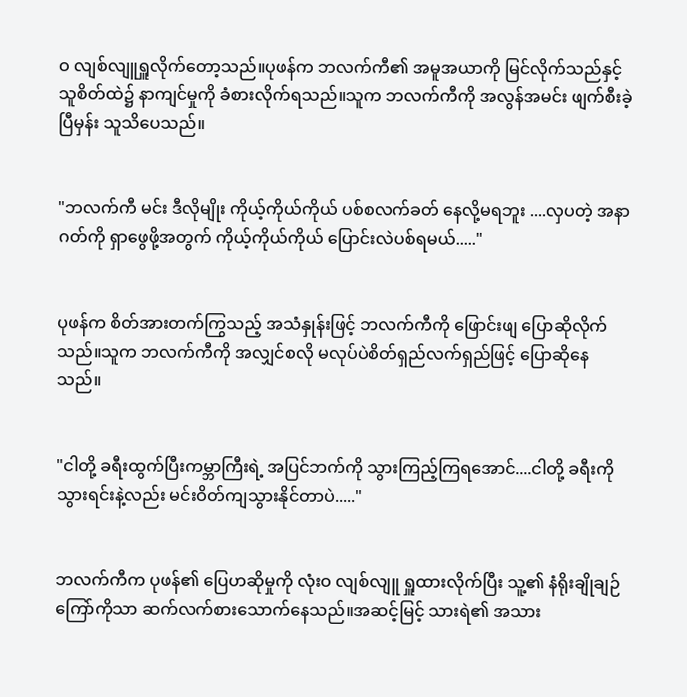ဝ လျစ်လျူရှူလိုက်တော့သည်။ပုဖန်က ဘလက်ကီ၏ အမူအယာကို မြင်လိုက်သည်နှင့် သူစိတ်ထဲ၌ နာကျင်မှုကို ခံစားလိုက်ရသည်။သူက ဘလက်ကီကို အလွန်အမင်း ဖျက်စီးခဲ့ပြီမှန်း သူသိပေသည်။


"ဘလက်ကီ မင်း ဒီလိုမျိုး ကိုယ့်ကိုယ်ကိုယ် ပစ်စလက်ခတ် နေလို့မရဘူး ....လှပတဲ့ အနာဂတ်ကို ရှာဖွေဖို့အတွက် ကိုယ့်ကိုယ်ကိုယ် ပြောင်းလဲပစ်ရမယ်....."


ပုဖန်က စိတ်အားတက်ကြွသည့် အသံနှုန်းဖြင့် ဘလက်ကီကို ဖြောင်းဖျ ပြောဆိုလိုက်သည်။သူက ဘလက်ကီကို အလျှင်စလို မလုပ်ပဲစိတ်ရှည်လက်ရှည်ဖြင့် ပြောဆိုနေသည်။


"ငါတို့ ခရီးထွက်ပြီးကမ္ဘာကြီးရဲ့ အပြင်ဘက်ကို သွားကြည့်ကြရအောင်....ငါတို့ ခရီးကိုသွားရင်းနဲ့လည်း မင်းဝိတ်ကျသွားနိုင်တာပဲ....."


ဘလက်ကီက ပုဖန်၏ ပြေဟဆိုမှုကို လုံးဝ လျစ်လျူ ရှူထားလိုက်ပြီး သူ့၏ နံရိုးချိုချဉ်ကြော်ကိုသာ ဆက်လက်စားသောက်နေသည်။အဆင့်မြင့် သားရဲ၏ အသား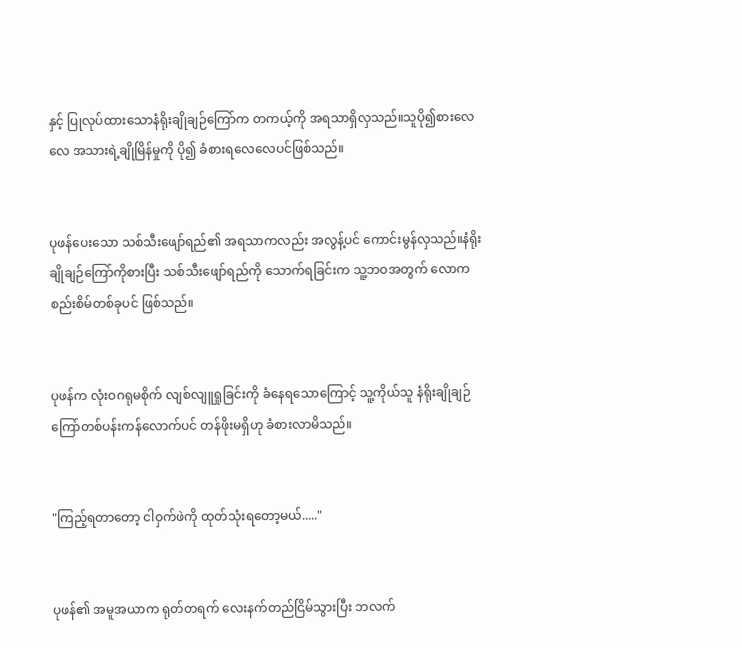နှင့် ပြုလုပ်ထားသောနံရိုးချိုချဉ်ကြော်က တကယ့်ကို အရသာရှိလှသည်။သူပို၍စားလေလေ အသားရဲ့ချိုမြိန်မှုကို ပို၍ ခံစားရလေလေပင်ဖြစ်သည်။


ပုဖန်ပေးသော သစ်သီးဖျော်ရည်၏ အရသာကလည်း အလွန့်ပင် ကောင်းမွန်လှသည်။နံရိုးချိုချဉ်ကြော်ကိုစားပြီး သစ်သီးဖျော်ရည်ကို သောက်ရခြင်းက သူ့ဘဝအတွက် လောကစည်းစိမ်တစ်ခုပင် ဖြစ်သည်။


ပုဖန်က လုံးဝဂရုမစိုက် လျစ်လျူရှုခြင်းကို ခံနေရသောကြောင့် သူ့ကိုယ်သူ နံရိုးချိုချဉ်ကြော်တစ်ပန်းကန်လောက်ပင် တန်ဖိုးမရှိဟု ခံစားလာမိသည်။


"ကြည့်ရတာတော့ ငါဝှက်ဖဲကို ထုတ်သုံးရတော့မယ်....."


ပုဖန်၏ အမူအယာက ရုတ်တရက် လေးနက်တည်ငြိမ်သွားပြီး ဘလက်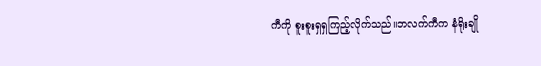ကီကို စူးစူးရှရှကြည့်လိုက်သည်။ဘလက်ကီက နံရိုးချို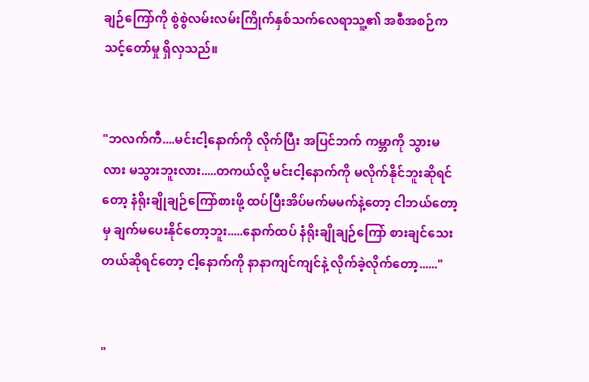ချဉ်ကြော်ကို စွဲစွဲလမ်းလမ်းကြိုက်နှစ်သက်လေရာသူ့၏ အစီအစဉ်က သင့်တော်မှု ရှိလှသည်။


"ဘလက်ကီ....မင်းငါ့နောက်ကို လိုက်ပြီး အပြင်ဘက် ကမ္ဘာကို သွားမလား မသွားဘူးလား.....တကယ်လို့ မင်းငါ့နောက်ကို မလိုက်နိုင်ဘူးဆိုရင်တော့ နံရိုးချိုချဉ်ကြော်စားဖို့ ထပ်ပြီးအိပ်မက်မမက်နဲ့တော့ ငါဘယ်တော့မှ ချက်မပေးနိုင်တော့ဘူး.....နောက်ထပ် နံရိုးချိုချဉ်ကြော် စားချင်သေးတယ်ဆိုရင်တော့ ငါ့နောက်ကို နာနာကျင်ကျင်နဲ့ လိုက်ခဲ့လိုက်တော့......"


"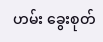ဟမ်း ခွေးစုတ်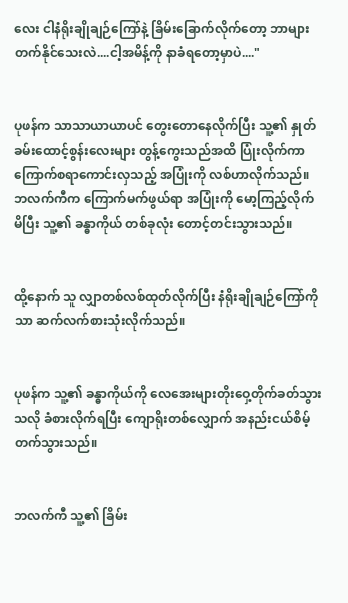လေး ငါနံရိုးချိုချဉ်ကြော်နဲ့ ခြိမ်းခြောက်လိုက်တော့ ဘာများ တက်နိုင်သေးလဲ....ငါ့အမိန့်ကို နာခံရတော့မှာပဲ...."


ပုဖန်က သာသာယာယာပင် တွေးတောနေလိုက်ပြီး သူ့၏ နှုတ်ခမ်းထောင့်စွန်းလေးများ တွန့်ကွေးသည်အထိ ပြုံးလိုက်ကာ ကြောက်စရာကောင်းလှသည့် အပြုံးကို လစ်ဟာလိုက်သည်။ဘလက်ကီက ကြောက်မက်ဖွယ်ရာ အပြုံးကို မော့ကြည့်လိုက်မိပြီး သူ့၏ ခန္ဓာကိုယ် တစ်ခုလုံး တောင့်တင်းသွားသည်။


ထို့နောက် သူ လျှာတစ်လစ်ထုတ်လိုက်ပြီး နံရိုးချိုချဉ်ကြော်ကိုသာ ဆက်လက်စားသုံးလိုက်သည်။


ပုဖန်က သူ့၏ ခန္ဓာကိုယ်ကို လေအေးများတိုးဝှေ့တိုက်ခတ်သွားသလို ခံစားလိုက်ရပြီး ကျောရိုးတစ်လျှောက် အနည်းငယ်စိမ့်တက်သွားသည်။


ဘလက်ကီ သူ့၏ ခြိမ်း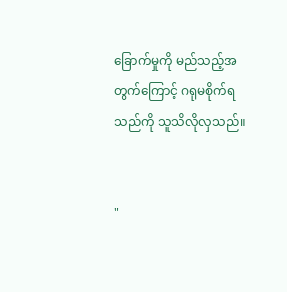ခြောက်မှုကို မည်သည့်အတွက်ကြောင့် ဂရုမစိုက်ရသည်ကို သူသိလိုလှသည်။


"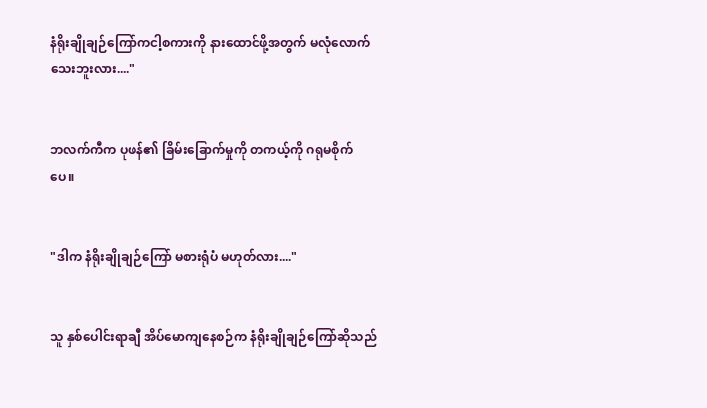နံရိုးချိုချဉ်ကြော်ကငါ့စကားကို နားထောင်ဖို့အတွက် မလုံလောက်သေးဘူးလား...."


ဘလက်ကီက ပုဖန်၏ ခြိမ်းခြောက်မှုကို တကယ့်ကို ဂရုမစိုက်ပေ။


"ဒါက နံရိုးချိုချဉ်ကြော် မစားရုံပံ မဟုတ်လား...."


သူ နှစ်ပေါင်းရာချီ အိပ်မောကျနေစဉ်က နံရိုးချိုချဉ်ကြော်ဆိုသည်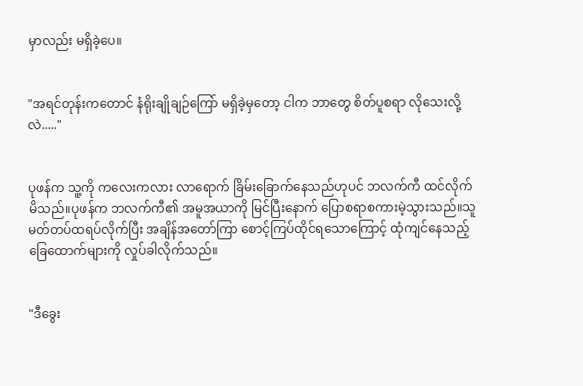မှာလည်း မရှိခဲ့ပေ။


"အရင်တုန်းကတောင် နံရိုးချိုချဉ်ကြော် မရှိခဲ့မှတော့ ငါက ဘာတွေ စိတ်ပူစရာ လိုသေးလို့လဲ....."


ပုဖန်က သူ့ကို ကလေးကလား လာရောက် ခြိမ်းခြောက်နေသည်ဟုပင် ဘလက်ကီ ထင်လိုက်မိသည်။ပုဖန်က ဘလက်ကီ၏ အမူအယာကို မြင်ပြီးနောက် ပြောစရာစကားမဲ့သွားသည်။သူ မတ်တပ်ထရပ်လိုက်ပြီး အချိန်အတော်ကြာ စောင့်ကြပ်ထိုင်ရသောကြောင့် ထုံကျင်နေသည့် ခြေထောက်များကို လှုပ်ခါလိုက်သည်။


"ဒီခွေး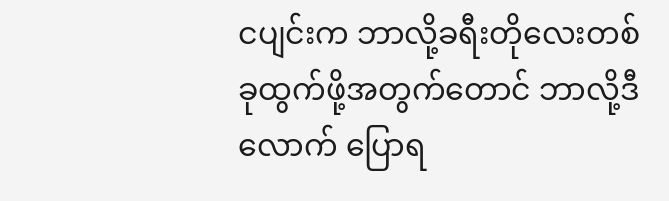ငပျင်းက ဘာလို့ခရီးတိုလေးတစ်ခုထွက်ဖို့အတွက်တောင် ဘာလို့ဒီလောက် ပြောရ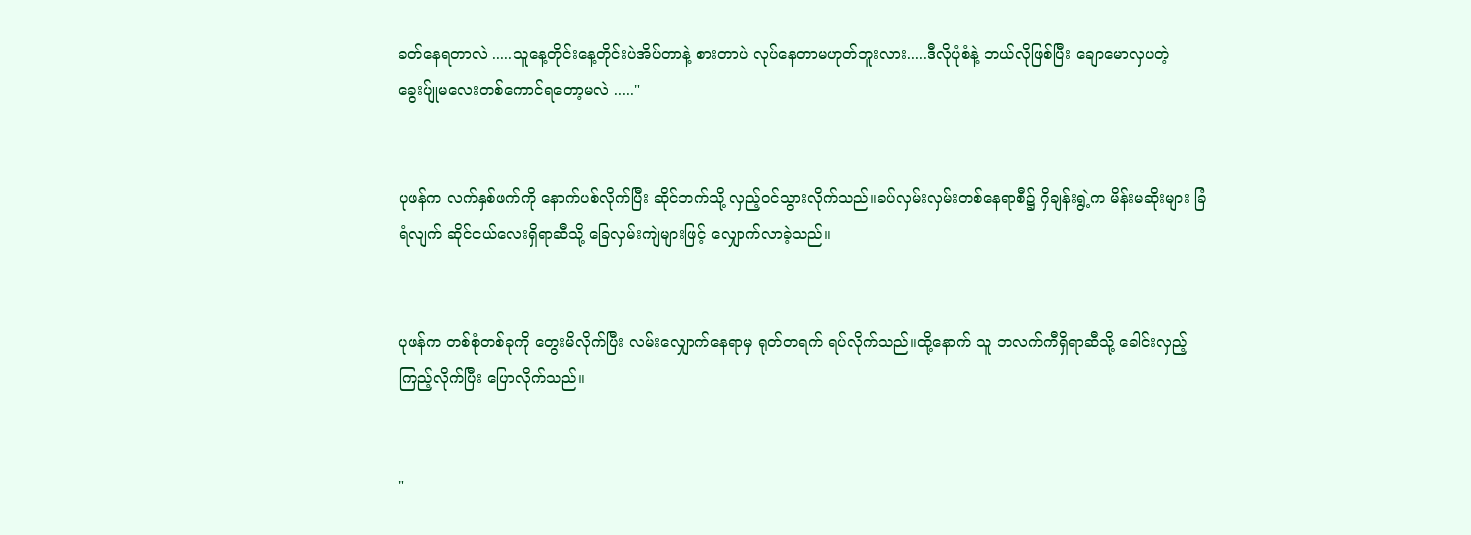ခတ်နေရတာလဲ .....သူနေ့တိုင်းနေ့တိုင်းပဲအိပ်တာနဲ့ စားတာပဲ လုပ်နေတာမဟုတ်ဘူးလား.....ဒီလိုပုံစံနဲ့ ဘယ်လိုဖြစ်ပြီး ချောမောလှပတဲ့ ခွေးပ်ျုမလေးတစ်ကောင်ရတော့မလဲ ....."


ပုဖန်က လက်နှစ်ဖက်ကို နောက်ပစ်လိုက်ပြီး ဆိုင်ဘက်သို့ လှည့်ဝင်သွားလိုက်သည်။ခပ်လှမ်းလှမ်းတစ်နေရာစီ၌ ဂှိချန်းရွဲ့က မိန်းမဆိုးများ ခြံရံလျက် ဆိုင်ငယ်လေးရှိရာဆီသို့ ခြေလှမ်းကျဲများဖြင့် လျှောက်လာခဲ့သည်။


ပုဖန်က တစ်စုံတစ်ခုကို တွေးမိလိုက်ပြီး လမ်းလျှောက်နေရာမှ ရုတ်တရက် ရပ်လိုက်သည်။ထို့နောက် သူ ဘလက်ကီရှိရာဆီသို့ ခေါင်းလှည့်ကြည့်လိုက်ပြီး ပြောလိုက်သည်။


"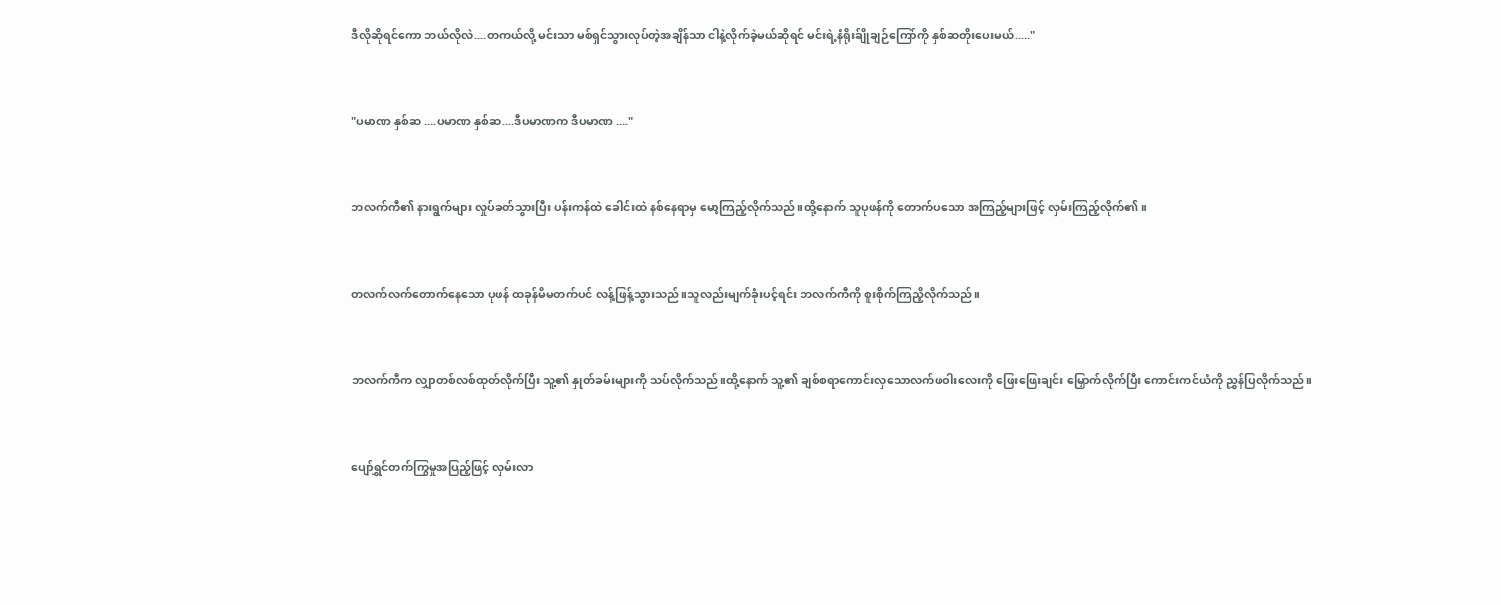ဒီလိုဆိုရင်ကော ဘယ်လိုလဲ....တကယ်လို့ မင်းသာ မစ်ရှင်သွားလုပ်တဲ့အချိန်သာ ငါနဲ့လိုက်ခဲ့မယ်ဆိုရင် မင်းရဲ့နံရိုးခ်ျိုချဉ်ကြော်ကို နှစ်ဆတိုးပေးမယ်....."


"ပမာဏ နှစ်ဆ ....ပမာဏ နှစ်ဆ....ဒီပမာဏက ဒီပမာဏ ...."


ဘလက်ကီ၏ နားရွက်များ လှုပ်ခတ်သွားပြီး ပန်းကန်ထဲ ခေါင်းထဲ နစ်နေရာမှ မော့ကြည့်လိုက်သည်။ထို့နောက် သူပုဖန်ကို တောက်ပသော အကြည့်များဖြင့် လှမ်းကြည့်လိုက်၏။


တလက်လက်တောက်နေသော ပုဖန် ထခုန်မိမတက်ပင် လန့်ဖြန့်သွားသည်။သူလည်းမျက်ခုံးပင့်ရင်း ဘလက်ကီကို စူးစိုက်ကြညိ့လိုက်သည်။


ဘလက်ကီက လျှာတစ်လစ်ထုတ်လိုက်ပြီး သူ့၏ နှုတ်ခမ်းများကို သပ်လိုက်သည်။ထို့နောက် သူ့၏ ချစ်စရာကောင်းလှသောလက်ဖဝါးလေးကို ဖြေးဖြေးချင်း မြှောက်လိုက်ပြီး ကောင်းကင်ယံကို ညွှန်ပြလိုက်သည်။


ပျော်ရွှင်တက်ကြွမှုအပြည့်ဖြင့် လှမ်းလာ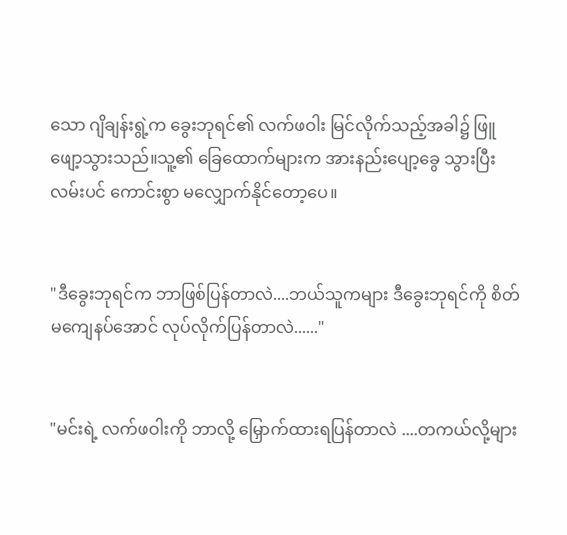သော ဂျိချန်းရွဲ့က ခွေးဘုရင်၏ လက်ဖဝါး မြင်လိုက်သည့်အခါ၌ ဖြူဖျော့သွားသည်။သူ့၏ ခြေထောက်များက အားနည်းပျော့ခွေ သွားပြီး လမ်းပင် ကောင်းစွာ မလျှောက်နိုင်တော့ပေ။


"ဒီခွေးဘုရင်က ဘာဖြစ်ပြန်တာလဲ....ဘယ်သူကများ ဒီခွေးဘုရင်ကို စိတ်မကျေနပ်အောင် လုပ်လိုက်ပြန်တာလဲ......"


"မင်းရဲ့ လက်ဖဝါးကို ဘာလို့ မြှောက်ထားရပြန်တာလဲ ....တကယ်လို့များ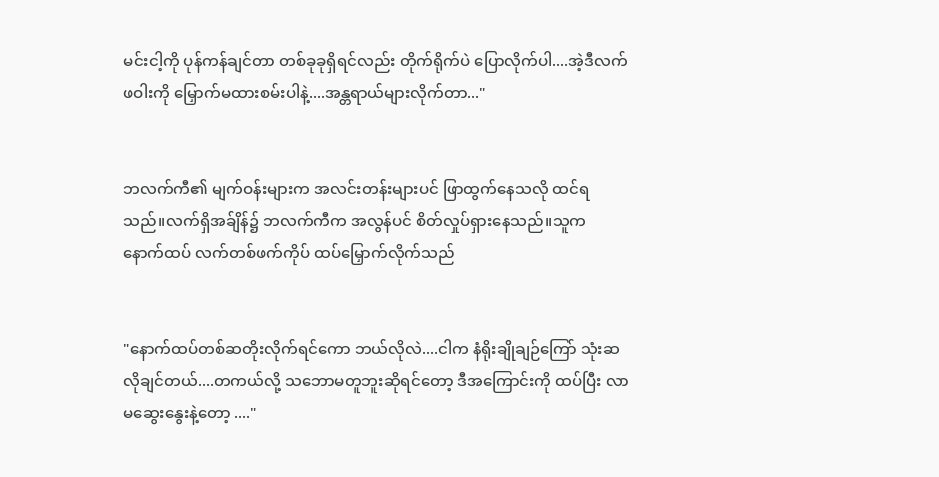မင်းငါ့ကို ပုန်ကန်ချင်တာ တစ်ခုခုရှိရင်လည်း တိုက်ရိုက်ပဲ ပြောလိုက်ပါ....အဲ့ဒီလက်ဖဝါးကို မြှောက်မထားစမ်းပါနဲ့....အန္တရာယ်များလိုက်တာ..."


ဘလက်ကီ၏ မျက်ဝန်းများက အလင်းတန်းများပင် ဖြာထွက်နေသလို ထင်ရသည်။လက်ရှိအခ်ျိန်၌ ဘလက်ကီက အလွန်ပင် စိတ်လှုပ်ရှားနေသည်။သူက နောက်ထပ် လက်တစ်ဖက်ကိုပ် ထပ်မြှောက်လိုက်သည်


"နောက်ထပ်တစ်ဆတိုးလိုက်ရင်ကော ဘယ်လိုလဲ....ငါက နံရိုးချိုချဉ်ကြော် သုံးဆလိုချင်တယ်....တကယ်လို့ သဘောမတူဘူးဆိုရင်တော့ ဒီအကြောင်းကို ထပ်ပြီး လာမဆွေးနွေးနဲ့တော့ ...."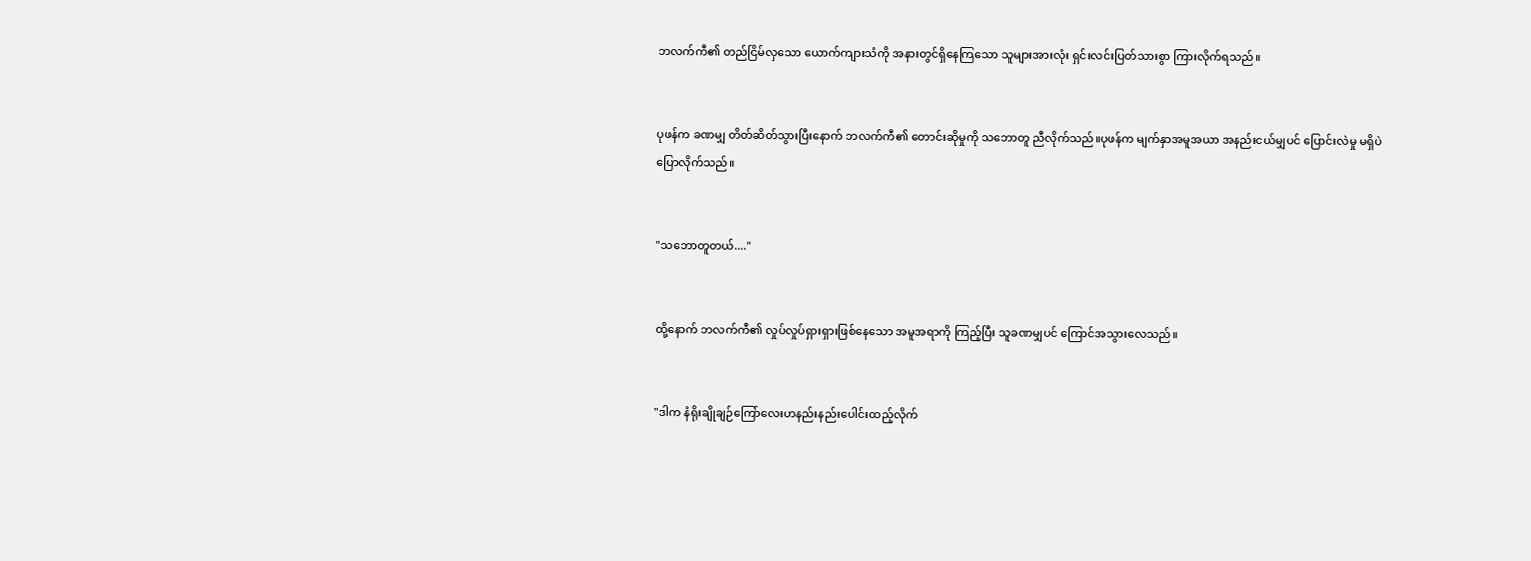ဘလက်ကီ၏ တည်ငြိမ်လှသော ယောက်ကျားသံကို အနားတွင်ရှိနေကြသော သူများအားလုံး ရှင်းလင်းပြတ်သားစွာ ကြားလိုက်ရသည်။


ပုဖန်က ခဏမျှ တိတ်ဆိတ်သွားပြီးနောက် ဘလက်ကီ၏ တောင်းဆိုမှုကို သဘောတူ ညီလိုက်သည်။ပုဖန်က မျက်နှာအမူအယာ အနည်းငယ်မျှပင် ပြောင်းလဲမှု မရှိပဲ ပြောလိုက်သည်။


"သဘောတူတယ်...."


ထို့နောက် ဘလက်ကီ၏ လှုပ်လှုပ်ရှားရှားဖြစ်နေသော အမူအရာကို ကြည့်ပြီး သူခဏမျှပင် ကြောင်အသွားလေသည်။


"ဒါက နံရိုးချိုချဉ်ကြော်လေးဟနည်းနည်းပေါင်းထည့်လိုက်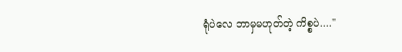ရုံပဲလေ ဘာမှမဟုတ်တဲ့ ကိစ္စပဲ...."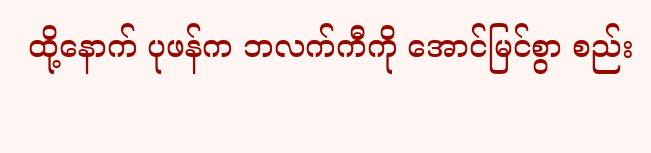ထို့နောက် ပုဖန်က ဘလက်ကီကို အောင်မြင်စွာ စည်း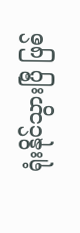ရုံးနိုင်သွားပြီ ဖြစ်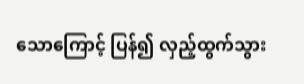သောကြောင့် ပြန်၍ လှည့်ထွက်သွား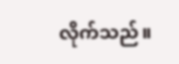လိုက်သည်။